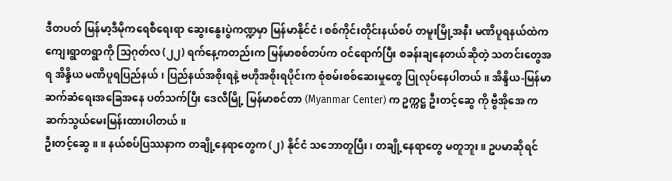ဒီတပတ် မြန်မာ့ဒီမိုကရေစီရေးရာ ဆွေးနွေးပွဲကဏ္ဍမှာ မြန်မာနိုင်ငံ၊ စစ်ကိုင်းတိုင်းနယ်စပ် တမူးမြို့အနီး မဏိပူရနယ်ထဲက ကျေးရွာတရွာကို သြဂုတ်လ (၂၂) ရက်နေ့ကတည်းက မြန်မာစစ်တပ်က ဝင်ရောက်ပြီး စခန်းချနေတယ်ဆိုတဲ့ သတင်းတွေအရ အိန္ဒိယ မဏိပူရပြည်နယ်၊ ပြည်နယ်အစိုးရနဲ့ ဗဟိုအစိုးရပိုင်းက စုံစမ်းစစ်ဆေးမှုတွေ ပြုလုပ်နေပါတယ်။ အိန္ဒိယ-မြန်မာ ဆက်ဆံရေးအခြေအနေ ပတ်သက်ပြီး ဒေလီမြို့ မြန်မာစင်တာ (Myanmar Center) က ဥက္ကဋ္ဌ ဦးတင့်ဆွေ ကို ဗွီအိုအေ က ဆက်သွယ်မေးမြန်းထားပါတယ်။
ဦးတင့်ဆွေ ။ ။ နယ်စပ်ပြဿနာက တချို့နေရာတွေက (၂) နိုင်ငံ သဘောတူပြီး၊ တချို့နေရာတွေ မတူဘူး။ ဥပမာဆိုရင်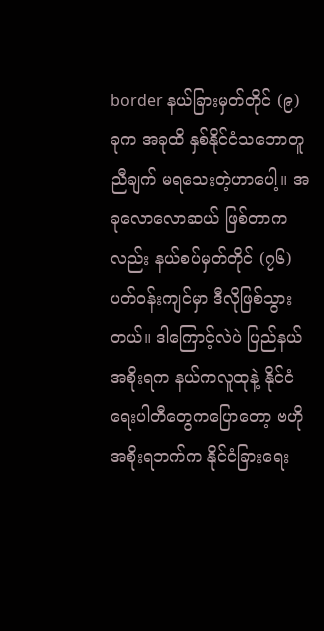border နယ်ခြားမှတ်တိုင် (၉) ခုက အခုထိ နှစ်နိုင်ငံသဘောတူညီချက် မရသေးတဲ့ဟာပေါ့။ အခုလောလောဆယ် ဖြစ်တာကလည်း နယ်စပ်မှတ်တိုင် (၇၆) ပတ်ဝန်းကျင်မှာ ဒီလိုဖြစ်သွားတယ်။ ဒါကြောင့်လဲပဲ ပြည်နယ်အစိုးရက နယ်ကလူထုနဲ့ နိုင်ငံရေးပါတီတွေကပြောတော့ ဗဟိုအစိုးရဘက်က နိုင်ငံခြားရေး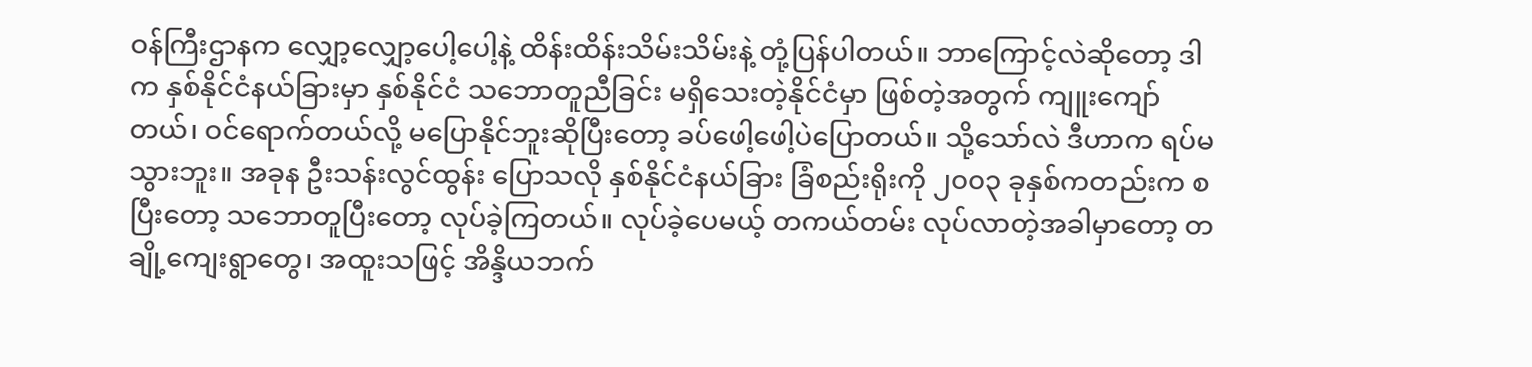ဝန်ကြီးဌာနက လျှော့လျှော့ပေါ့ပေါ့နဲ့ ထိန်းထိန်းသိမ်းသိမ်းနဲ့ တုံ့ပြန်ပါတယ်။ ဘာကြောင့်လဲဆိုတော့ ဒါက နှစ်နိုင်ငံနယ်ခြားမှာ နှစ်နိုင်ငံ သဘောတူညီခြင်း မရှိသေးတဲ့နိုင်ငံမှာ ဖြစ်တဲ့အတွက် ကျူးကျော်တယ်၊ ဝင်ရောက်တယ်လို့ မပြောနိုင်ဘူးဆိုပြီးတော့ ခပ်ဖေါ့ဖေါ့ပဲပြောတယ်။ သို့သော်လဲ ဒီဟာက ရပ်မသွားဘူး။ အခုန ဦးသန်းလွင်ထွန်း ပြောသလို နှစ်နိုင်ငံနယ်ခြား ခြံစည်းရိုးကို ၂၀၀၃ ခုနှစ်ကတည်းက စပြီးတော့ သဘောတူပြီးတော့ လုပ်ခဲ့ကြတယ်။ လုပ်ခဲ့ပေမယ့် တကယ်တမ်း လုပ်လာတဲ့အခါမှာတော့ တချို့ကျေးရွာတွေ၊ အထူးသဖြင့် အိန္ဒိယဘက်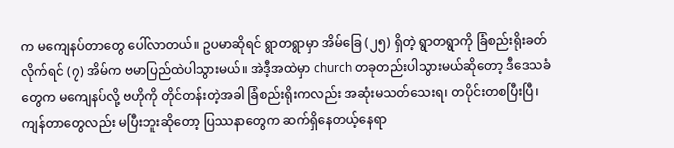က မကျေနပ်တာတွေ ပေါ်လာတယ်။ ဥပမာဆိုရင် ရွာတရွာမှာ အိမ်ခြေ (၂၅) ရှိတဲ့ ရွာတရွာကို ခြံစည်းရိုးခတ်လိုက်ရင် (၇) အိမ်က ဗမာပြည်ထဲပါသွားမယ်။ အဲဒီ့အထဲမှာ church တခုတည်းပါသွားမယ်ဆိုတော့ ဒီဒေသခံတွေက မကျေနပ်လို့ ဗဟိုကို တိုင်တန်းတဲ့အခါ ခြံစည်းရိုးကလည်း အဆုံးမသတ်သေးရ၊ တပိုင်းတစပြီးပြီ၊ ကျန်တာတွေလည်း မပြီးဘူးဆိုတော့ ပြဿနာတွေက ဆက်ရှိနေတယ့်နေရာ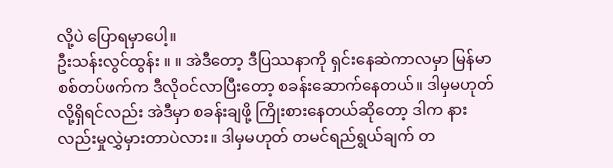လို့ပဲ ပြောရမှာပေါ့။
ဦးသန်းလွင်ထွန်း ။ ။ အဲဒီတော့ ဒီပြဿနာကို ရှင်းနေဆဲကာလမှာ မြန်မာစစ်တပ်ဖက်က ဒီလိုဝင်လာပြီးတော့ စခန်းဆောက်နေတယ်။ ဒါမှမဟုတ်လို့ရှိရင်လည်း အဲဒီမှာ စခန်းချဖို့ ကြိုးစားနေတယ်ဆိုတော့ ဒါက နားလည်းမှုလွှဲမှားတာပဲလား။ ဒါမှမဟုတ် တမင်ရည်ရွယ်ချက် တ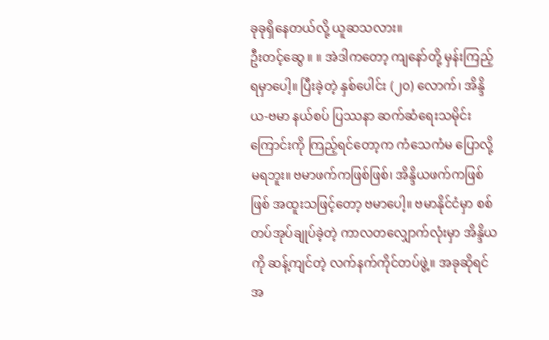ခုခုရှိနေတယ်လို့ ယူဆသလား။
ဦးတင့်ဆွေ ။ ။ အဲဒါကတော့ ကျနော်တို့ မှန်းကြည့်ရမှာပေါ့။ ပြီးခဲ့တဲ့ နှစ်ပေါင်း (၂၀) လောက်၊ အိန္ဒိယ-ဗမာ နယ်စပ် ပြဿနာ ဆက်ဆံရေးသမိုင်းကြောင်းကို ကြည့်ရင်တော့က ကံသေကံမ ပြောလို့မရဘူး။ ဗမာဖက်ကဖြစ်ဖြစ်၊ အိန္ဒိယဖက်ကဖြစ်ဖြစ် အထူးသဖြင့်တော့ ဗမာပေါ့။ ဗမာနိုင်ငံမှာ စစ်တပ်အုပ်ချုပ်ခဲ့တဲ့ ကာလတလျှောက်လုံးမှာ အိန္ဒိယကို ဆန့်ကျင်တဲ့ လက်နက်ကိုင်တပ်ဖွဲ့။ အခုဆိုရင် အ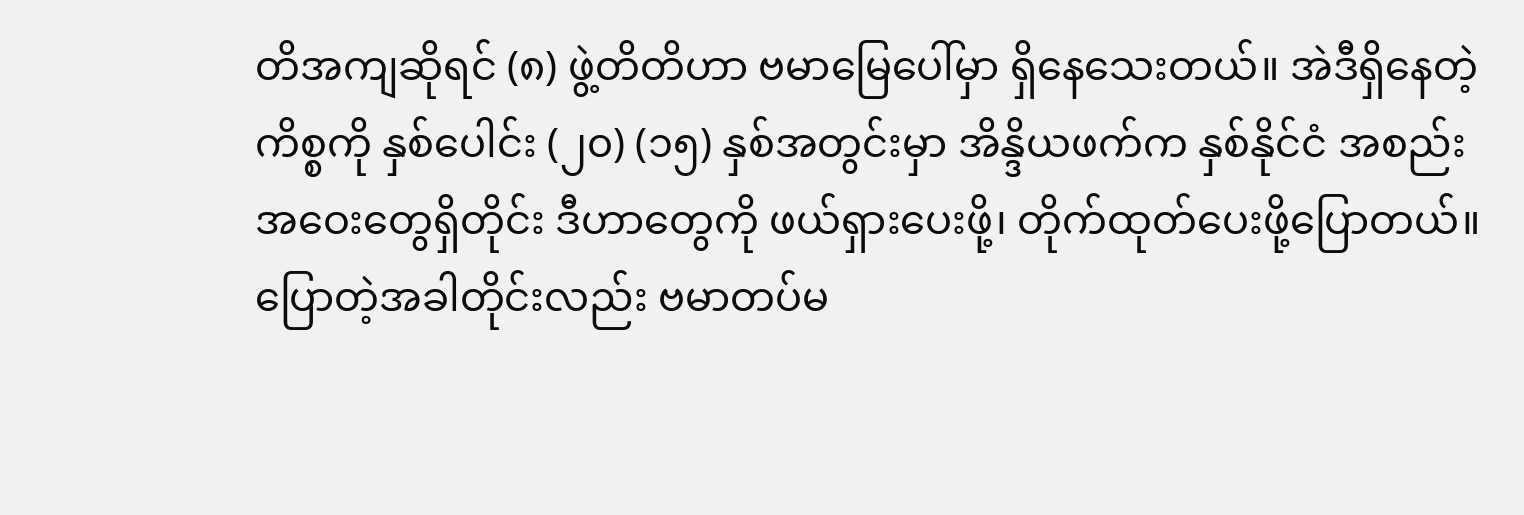တိအကျဆိုရင် (၈) ဖွဲ့တိတိဟာ ဗမာမြေပေါ်မှာ ရှိနေသေးတယ်။ အဲဒီရှိနေတဲ့ကိစ္စကို နှစ်ပေါင်း (၂၀) (၁၅) နှစ်အတွင်းမှာ အိန္ဒိယဖက်က နှစ်နိုင်ငံ အစည်းအဝေးတွေရှိတိုင်း ဒီဟာတွေကို ဖယ်ရှားပေးဖို့၊ တိုက်ထုတ်ပေးဖို့ပြောတယ်။ ပြောတဲ့အခါတိုင်းလည်း ဗမာတပ်မ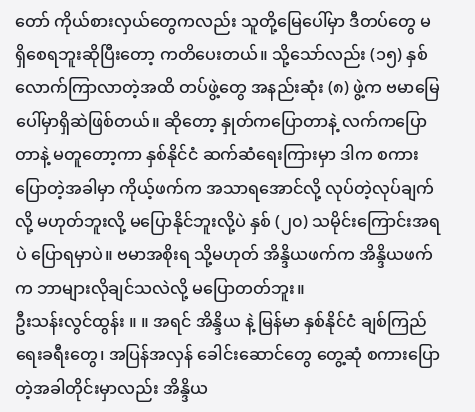တော် ကိုယ်စားလှယ်တွေကလည်း သူတို့မြေပေါ်မှာ ဒီတပ်တွေ မရှိစေရဘူးဆိုပြီးတော့ ကတိပေးတယ်။ သို့သော်လည်း (၁၅) နှစ်လောက်ကြာလာတဲ့အထိ တပ်ဖွဲ့တွေ အနည်းဆုံး (၈) ဖွဲ့က ဗမာမြေပေါ်မှာရှိဆဲဖြစ်တယ်။ ဆိုတော့ နှုတ်ကပြောတာနဲ့ လက်ကပြောတာနဲ့ မတူတော့ကာ နှစ်နိုင်ငံ ဆက်ဆံရေးကြားမှာ ဒါက စကားပြောတဲ့အခါမှာ ကိုယ့်ဖက်က အသာရအောင်လို့ လုပ်တဲ့လုပ်ချက်လို့ မဟုတ်ဘူးလို့ မပြောနိုင်ဘူးလို့ပဲ နှစ် (၂၀) သမိုင်းကြောင်းအရပဲ ပြောရမှာပဲ။ ဗမာအစိုးရ သို့မဟုတ် အိန္ဒိယဖက်က အိန္ဒိယဖက်က ဘာများလိုချင်သလဲလို့ မပြောတတ်ဘူး။
ဦးသန်းလွင်ထွန်း ။ ။ အရင် အိန္ဒိယ နဲ့ မြန်မာ နှစ်နိုင်ငံ ချစ်ကြည်ရေးခရီးတွေ၊ အပြန်အလှန် ခေါင်းဆောင်တွေ တွေ့ဆုံ စကားပြောတဲ့အခါတိုင်းမှာလည်း အိန္ဒိယ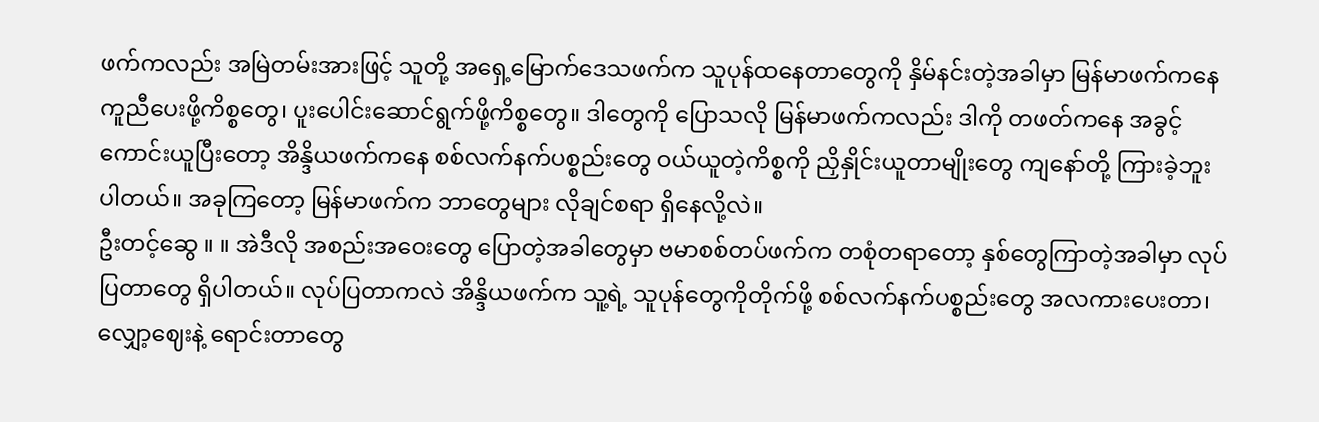ဖက်ကလည်း အမြဲတမ်းအားဖြင့် သူတို့ အရှေ့မြောက်ဒေသဖက်က သူပုန်ထနေတာတွေကို နှိမ်နင်းတဲ့အခါမှာ မြန်မာဖက်ကနေ ကူညီပေးဖို့ကိစ္စတွေ၊ ပူးပေါင်းဆောင်ရွက်ဖို့ကိစ္စတွေ။ ဒါတွေကို ပြောသလို မြန်မာဖက်ကလည်း ဒါကို တဖတ်ကနေ အခွင့်ကောင်းယူပြီးတော့ အိန္ဒိယဖက်ကနေ စစ်လက်နက်ပစ္စည်းတွေ ဝယ်ယူတဲ့ကိစ္စကို ညှိနှိုင်းယူတာမျိုးတွေ ကျနော်တို့ ကြားခဲ့ဘူးပါတယ်။ အခုကြတော့ မြန်မာဖက်က ဘာတွေများ လိုချင်စရာ ရှိနေလို့လဲ။
ဦးတင့်ဆွေ ။ ။ အဲဒီလို အစည်းအဝေးတွေ ပြောတဲ့အခါတွေမှာ ဗမာစစ်တပ်ဖက်က တစုံတရာတော့ နှစ်တွေကြာတဲ့အခါမှာ လုပ်ပြတာတွေ ရှိပါတယ်။ လုပ်ပြတာကလဲ အိန္ဒိယဖက်က သူ့ရဲ့ သူပုန်တွေကိုတိုက်ဖို့ စစ်လက်နက်ပစ္စည်းတွေ အလကားပေးတာ၊ လျှော့ဈေးနဲ့ ရောင်းတာတွေ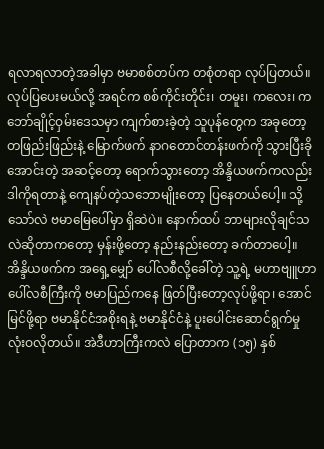ရလာရလာတဲ့အခါမှာ ဗမာစစ်တပ်က တစုံတရာ လုပ်ပြတယ်။ လုပ်ပြပေးမယ်လို့ အရင်က စစ်ကိုင်းတိုင်း၊ တမူး၊ ကလေး၊ ကဘော်ချိုင့်ဝှမ်းဒေသမှာ ကျက်စားခဲ့တဲ့ သူပုန်တွေက အခုတော့ တဖြည်းဖြည်းနဲ့ မြောက်ဖက် နာဂတောင်တန်းဖက်ကို သွားပြီးခိုအောင်းတဲ့ အဆင့်တော့ ရောက်သွားတော့ အိန္ဒိယဖက်ကလည်း ဒါကိုရတာနဲ့ ကျေနပ်တဲ့သဘောမျိုးတော့ ပြနေတယ်ပေါ့။ သို့သော်လဲ ဗမာမြေပေါ်မှာ ရှိဆဲပဲ။ နောက်ထပ် ဘာများလိုချင်သလဲဆိုတာကတော့ မှန်းဖို့တော့ နည်းနည်းတော့ ခက်တာပေါ့။ အိန္ဒိယဖက်က အရှေ့မျှော် ပေါ်လစီလို့ခေါ်တဲ့ သူ့ရဲ့ မဟာဗျူဟာပေါ်လစီကြီးကို ဗမာပြည်ကနေ ဖြတ်ပြီးတော့လုပ်ဖို့ရာ၊ အောင်မြင်ဖို့ရာ ဗမာနိုင်ငံအစိုးရနဲ့ ဗမာနိုင်ငံနဲ့ ပူးပေါင်းဆောင်ရွက်မှု လုံးဝလိုတယ်။ အဲဒီဟာကြီးကလဲ ပြောတာက (၁၅) နှစ်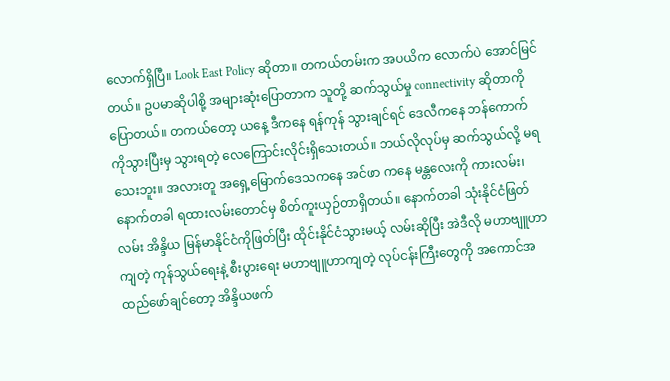လောက်ရှိပြီ။ Look East Policy ဆိုတာ။ တကယ်တမ်းက အပယိက လောက်ပဲ အောင်မြင်တယ်။ ဥပမာဆိုပါစို့ အများဆုံးပြောတာက သူတို့ ဆက်သွယ်မှု connectivity ဆိုတာကို ပြောတယ်။ တကယ်တော့ ယနေ့ ဒီကနေ ရန်ကုန် သွားချင်ရင် ဒေလီကနေ ဘန်ကောက်ကိုသွားပြီးမှ သွားရတဲ့ လေကြောင်းလိုင်းရှိသေးတယ်။ ဘယ်လိုလုပ်မှ ဆက်သွယ်လို့ မရသေးဘူး။ အလားတူ အရှေ့မြောက်ဒေသကနေ အင်ဖာ ကနေ မန္တလေးကို ကားလမ်း၊ နောက်တခါ ရထားလမ်းတောင်မှ စိတ်ကူးယှဉ်တာရှိတယ်။ နောက်တခါ သုံးနိုင်ငံဖြတ်လမ်း အိန္ဒိယ မြန်မာနိုင်ငံကိုဖြတ်ပြီး ထိုင်းနိုင်ငံသွားမယ့် လမ်းဆိုပြီး အဲဒီလို မဟာဗျူဟာကျတဲ့ ကုန်သွယ်ရေးနဲ့ စီးပွားရေး မဟာဗျူဟာကျတဲ့ လုပ်ငန်းကြီးတွေကို အကောင်အထည်ဖော်ချင်တော့ အိန္ဒိယဖက်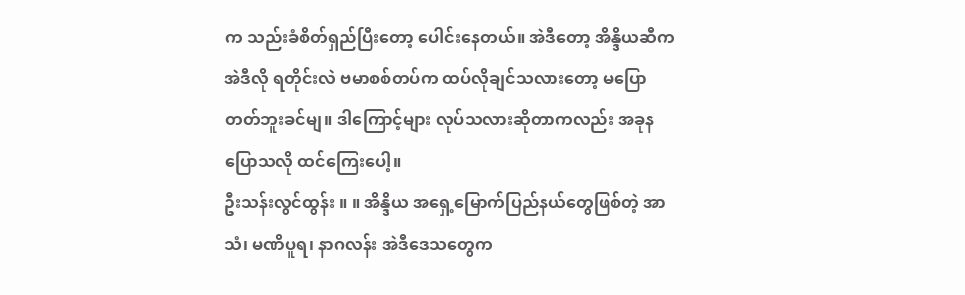က သည်းခံစိတ်ရှည်ပြီးတော့ ပေါင်းနေတယ်။ အဲဒီတော့ အိန္ဒိယဆီက အဲဒီလို ရတိုင်းလဲ ဗမာစစ်တပ်က ထပ်လိုချင်သလားတော့ မပြောတတ်ဘူးခင်မျ။ ဒါကြောင့်များ လုပ်သလားဆိုတာကလည်း အခုနပြောသလို ထင်ကြေးပေါ့။
ဦးသန်းလွင်ထွန်း ။ ။ အိန္ဒိယ အရှေ့မြောက်ပြည်နယ်တွေဖြစ်တဲ့ အာသံ၊ မဏိပူရ၊ နာဂလန်း အဲဒီဒေသတွေက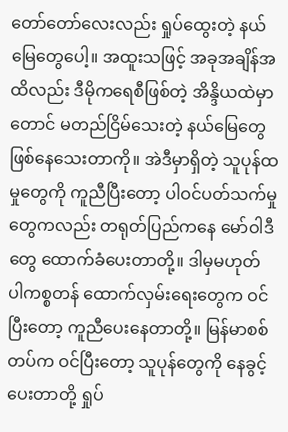တော်တော်လေးလည်း ရှုပ်ထွေးတဲ့ နယ်မြေတွေပေါ့။ အထူးသဖြင့် အခုအချိန်အထိလည်း ဒီမိုကရေစီဖြစ်တဲ့ အိန္ဒိယထဲမှာတောင် မတည်ငြိမ်သေးတဲ့ နယ်မြေတွေ ဖြစ်နေသေးတာကို။ အဲဒီမှာရှိတဲ့ သူပုန်ထမှုတွေကို ကူညီပြီးတော့ ပါဝင်ပတ်သက်မှုတွေကလည်း တရုတ်ပြည်ကနေ မော်ဝါဒီတွေ ထောက်ခံပေးတာတို့။ ဒါမှမဟုတ် ပါကစ္စတန် ထောက်လှမ်းရေးတွေက ဝင်ပြီးတော့ ကူညီပေးနေတာတို့။ မြန်မာစစ်တပ်က ဝင်ပြီးတော့ သူပုန်တွေကို နေခွင့်ပေးတာတို့ ရှုပ်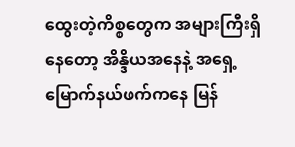ထွေးတဲ့ကိစ္စတွေက အများကြီးရှိနေတော့ အိန္ဒိယအနေနဲ့ အရှေ့မြောက်နယ်ဖက်ကနေ မြန်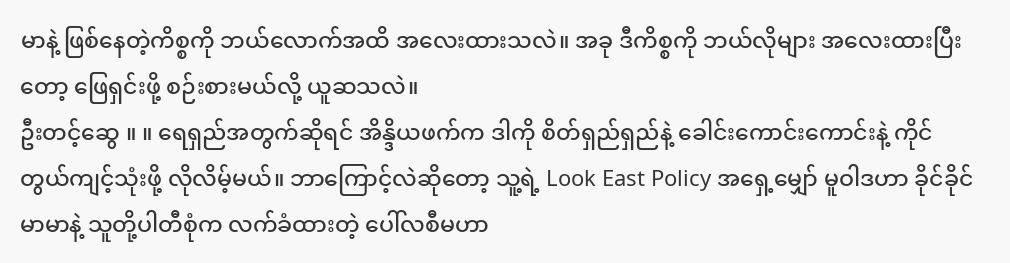မာနဲ့ ဖြစ်နေတဲ့ကိစ္စကို ဘယ်လောက်အထိ အလေးထားသလဲ။ အခု ဒီကိစ္စကို ဘယ်လိုများ အလေးထားပြီးတော့ ဖြေရှင်းဖို့ စဉ်းစားမယ်လို့ ယူဆသလဲ။
ဦးတင့်ဆွေ ။ ။ ရေရှည်အတွက်ဆိုရင် အိန္ဒိယဖက်က ဒါကို စိတ်ရှည်ရှည်နဲ့ ခေါင်းကောင်းကောင်းနဲ့ ကိုင်တွယ်ကျင့်သုံးဖို့ လိုလိမ့်မယ်။ ဘာကြောင့်လဲဆိုတော့ သူ့ရဲ့ Look East Policy အရှေ့မျှော် မူဝါဒဟာ ခိုင်ခိုင်မာမာနဲ့ သူတို့ပါတီစုံက လက်ခံထားတဲ့ ပေါ်လစီမဟာ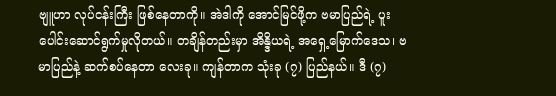ဗျူဟာ လုပ်ငန်းကြီး ဖြစ်နေတာကို။ အဲဒါကို အောင်မြင်ဖို့က ဗမာပြည်ရဲ့ ပူးပေါင်းဆောင်ရွက်မှုလိုတယ်။ တချိန်တည်းမှာ အိန္ဒိယရဲ့ အရှေ့မြောက်ဒေသ၊ ဗမာပြည်နဲ့ ဆက်စပ်နေတာ လေးခု။ ကျန်တာက သုံးခု (၇) ပြည်နယ်။ ဒီ (၇)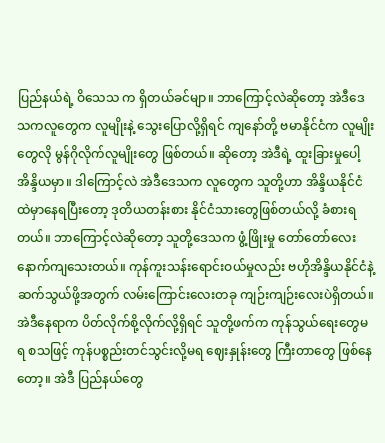ပြည်နယ်ရဲ့ ဝိသေသ က ရှိတယ်ခင်မျာ။ ဘာကြောင့်လဲဆိုတော့ အဲဒီဒေသကလူတွေက လူမျိုးနဲ့ သွေးပြောလို့ရှိရင် ကျနော်တို့ ဗမာနိုင်ငံက လူမျိုးတွေလို မွန်ဂိုလိုက်လူမျိုးတွေ ဖြစ်တယ်။ ဆိုတော့ အဲဒီရဲ့ ထူးခြားမှုပေါ့ အိန္ဒိယမှာ။ ဒါကြောင့်လဲ အဲဒီဒေသက လူတွေက သူတို့ဟာ အိန္ဒိယနိုင်ငံထဲမှာနေရပြီးတော့ ဒုတိယတန်းစား နိုင်ငံသားတွေဖြစ်တယ်လို့ ခံစားရတယ်။ ဘာကြောင့်လဲဆိုတော့ သူတို့ဒေသက ဖွံ့ဖြိုးမှု တော်တော်လေး နောက်ကျသေးတယ်။ ကုန်ကူးသန်းရောင်းဝယ်မှုလည်း ဗဟိုအိန္ဒိယနိုင်ငံနဲ့ ဆက်သွယ်ဖို့အတွက် လမ်းကြောင်းလေးတခု ကျဉ်းကျဉ်းလေးပဲရှိတယ်။ အဲဒီနေရာက ပိတ်လိုက်စို့လိုက်လို့ရှိရင် သူတို့ဖက်က ကုန်သွယ်ရေးတွေမရ စသဖြင့် ကုန်ပစ္စည်းတင်သွင်းလို့မရ ဈေးနှုန်းတွေ ကြီးတာတွေ ဖြစ်နေတော့။ အဲဒီ ပြည်နယ်တွေ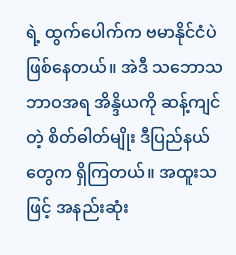ရဲ့ ထွက်ပေါက်က ဗမာနိုင်ငံပဲ ဖြစ်နေတယ်။ အဲဒီ သဘောသဘာဝအရ အိန္ဒိယကို ဆန့်ကျင်တဲ့ စိတ်ဓါတ်မျိုး ဒီပြည်နယ်တွေက ရှိကြတယ်။ အထူးသဖြင့် အနည်းဆုံး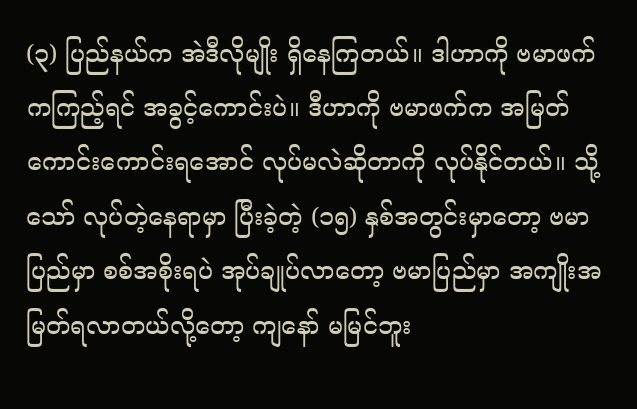(၃) ပြည်နယ်က အဲဒီလိုမျိုး ရှိနေကြတယ်။ ဒါဟာကို ဗမာဖက်ကကြည့်ရင် အခွင့်ကောင်းပဲ။ ဒီဟာကို ဗမာဖက်က အမြတ်ကောင်းကောင်းရအောင် လုပ်မလဲဆိုတာကို လုပ်နိုင်တယ်။ သို့သော် လုပ်တဲ့နေရာမှာ ပြီးခဲ့တဲ့ (၁၅) နှစ်အတွင်းမှာတော့ ဗမာပြည်မှာ စစ်အစိုးရပဲ အုပ်ချုပ်လာတော့ ဗမာပြည်မှာ အကျိုးအမြတ်ရလာတယ်လို့တော့ ကျနော် မမြင်ဘူး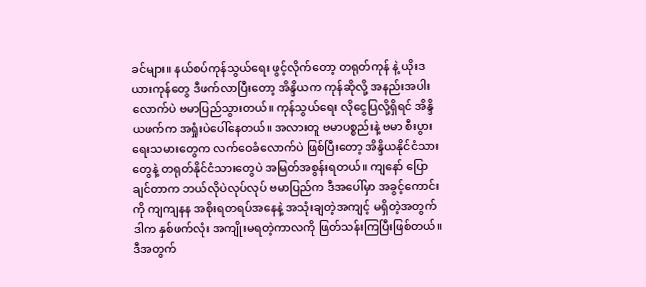ခင်များ။ နယ်စပ်ကုန်သွယ်ရေး ဖွင့်လိုက်တော့ တရုတ်ကုန် နဲ့ ယိုးဒယားကုန်တွေ ဒီဖက်လာပြီးတော့ အိန္ဒိယက ကုန်ဆိုလို့ အနည်းအပါးလောက်ပဲ ဗမာပြည်သွားတယ်။ ကုန်သွယ်ရေး လိုငွေပြလို့ရှိရင် အိန္ဒိယဖက်က အရှုံးပဲပေါ်နေတယ်။ အလားတူ ဗမာပစ္စည်းနဲ့ ဗမာ စီးပွားရေးသမားတွေက လက်ဝေခံလောက်ပဲ ဖြစ်ပြီးတော့ အိန္ဒိယနိုင်ငံသားတွေနဲ့ တရုတ်နိုင်ငံသားတွေပဲ အမြတ်အစွန်းရတယ်။ ကျနော် ပြောချင်တာက ဘယ်လိုပဲလုပ်လုပ် ဗမာပြည်က ဒီအပေါ်မှာ အခွင့်ကောင်းကို ကျကျနန အစိုးရတရပ်အနေနဲ့ အသုံးချတဲ့အကျင့် မရှိတဲ့အတွက် ဒါက နှစ်ဖက်လုံး အကျိုးမရတဲ့ကာလကို ဖြတ်သန်းကြပြီးဖြစ်တယ်။ ဒီအတွက်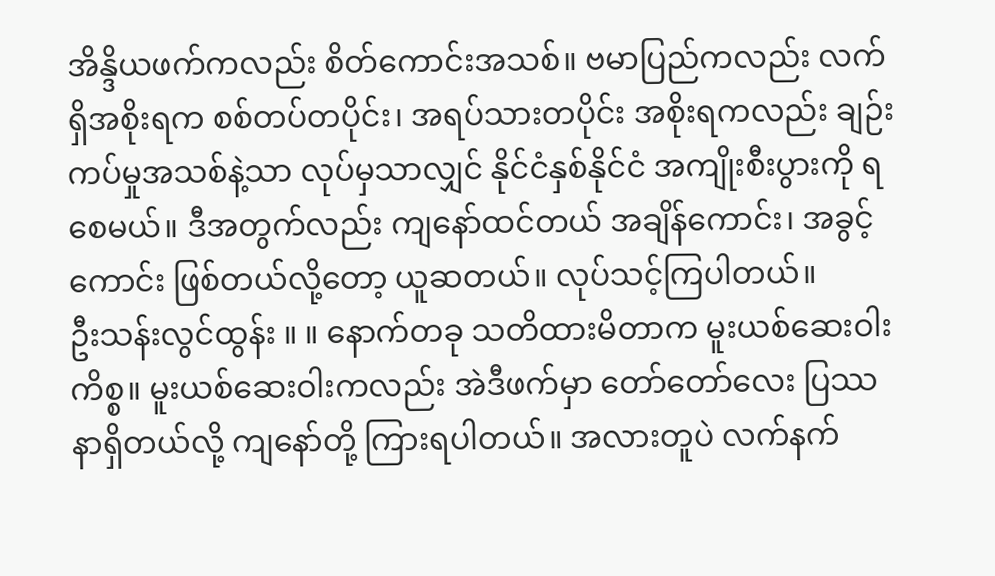အိန္ဒိယဖက်ကလည်း စိတ်ကောင်းအသစ်။ ဗမာပြည်ကလည်း လက်ရှိအစိုးရက စစ်တပ်တပိုင်း၊ အရပ်သားတပိုင်း အစိုးရကလည်း ချဉ်းကပ်မှုအသစ်နဲ့သာ လုပ်မှသာလျှင် နိုင်ငံနှစ်နိုင်ငံ အကျိုးစီးပွားကို ရစေမယ်။ ဒီအတွက်လည်း ကျနော်ထင်တယ် အချိန်ကောင်း၊ အခွင့်ကောင်း ဖြစ်တယ်လို့တော့ ယူဆတယ်။ လုပ်သင့်ကြပါတယ်။
ဦးသန်းလွင်ထွန်း ။ ။ နောက်တခု သတိထားမိတာက မူးယစ်ဆေးဝါးကိစ္စ။ မူးယစ်ဆေးဝါးကလည်း အဲဒီဖက်မှာ တော်တော်လေး ပြဿနာရှိတယ်လို့ ကျနော်တို့ ကြားရပါတယ်။ အလားတူပဲ လက်နက်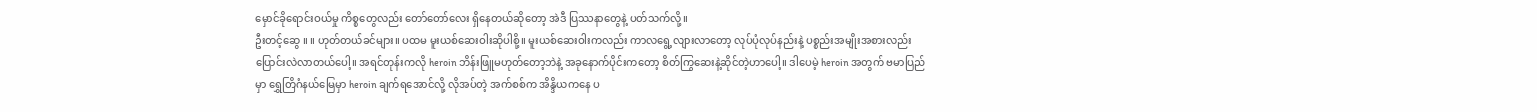မှောင်ခိုရောင်းဝယ်မှု ကိစ္စတွေလည်း တော်တော်လေး ရှိနေတယ်ဆိုတော့ အဲဒီ ပြဿနာတွေနဲ့ ပတ်သက်လို့။
ဦးတင့်ဆွေ ။ ။ ဟုတ်တယ်ခင်များ။ ပထမ မူးယစ်ဆေးဝါးဆိုပါစို့။ မူးယစ်ဆေးဝါးကလည်း ကာလရွေ့လျားလာတော့ လုပ်ပုံလုပ်နည်းနဲ့ ပစ္စည်းအမျိုးအစားလည်း ပြောင်းလဲလာတယ်ပေါ့။ အရင်တုန်းကလို heroin ဘိန်းဖြူမဟုတ်တော့ဘဲနဲ့ အခုနောက်ပိုင်းကတော့ စိတ်ကြွဆေးနဲ့ဆိုင်တဲ့ဟာပေါ့။ ဒါပေမဲ့ heroin အတွက် ဗမာပြည်မှာ ရွှေတြိဂံနယ်မြေမှာ heroin ချက်ရအောင်လို့ လိုအပ်တဲ့ အက်စစ်က အိန္ဒိယကနေ ပ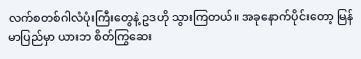လက်စတစ်ဂါလံပုံးကြီးတွေနဲ့ ဥဒဟို သွားကြတယ်။ အခုနောက်ပိုင်းတော့ မြန်မာပြည်မှာ ယားဘ စိတ်ကြွဆေး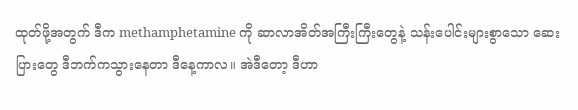ထုတ်ဖို့အတွက် ဒီက methamphetamine ကို ဆာလာအိတ်အကြီးကြီးတွေနဲ့ သန်းပေါင်းများစွာသော ဆေးပြားတွေ ဒီဘက်ကသွားနေတာ ဒီနေ့ကာလ။ အဲဒီတော့ ဒီဟာ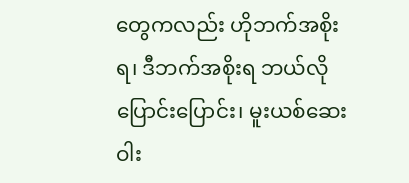တွေကလည်း ဟိုဘက်အစိုးရ၊ ဒီဘက်အစိုးရ ဘယ်လိုပြောင်းပြောင်း၊ မူးယစ်ဆေးဝါး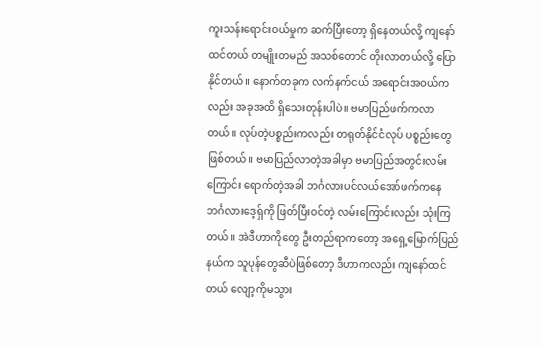ကူးသန်းရောင်းဝယ်မှုက ဆက်ပြီးတော့ ရှိနေတယ်လို့ ကျနော်ထင်တယ် တမျိုးတမည် အသစ်တောင် တိုးလာတယ်လို့ ပြောနိုင်တယ်။ နောက်တခုက လက်နက်ငယ် အရောင်းအဝယ်ကလည်း အခုအထိ ရှိသေးတုန်းပါပဲ။ ဗမာပြည်ဖက်ကလာတယ်။ လုပ်တဲ့ပစ္စည်းကလည်း တရုတ်နိုင်ငံလုပ် ပစ္စည်းတွေဖြစ်တယ်။ ဗမာပြည်လာတဲ့အခါမှာ ဗမာပြည်အတွင်းလမ်းကြောင်း ရောက်တဲ့အခါ ဘင်္ဂလားပင်လယ်အော်ဖက်ကနေ ဘင်္ဂလားဒေ့ရှ်ကို ဖြတ်ပြီးဝင်တဲ့ လမ်းကြောင်းလည်း သုံးကြတယ်။ အဲဒီဟာကိုတွေ ဦးတည်ရာကတော့ အရှေ့မြောက်ပြည်နယ်က သူပုန်တွေဆီပဲဖြစ်တော့ ဒီဟာကလည်း ကျနော်ထင်တယ် လျော့ကိုမသွား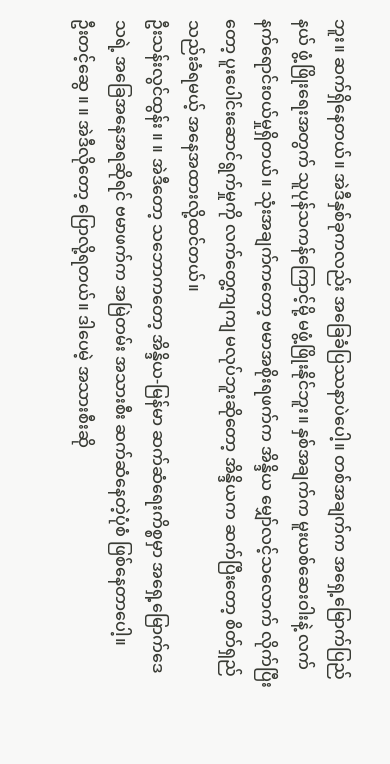ဘူး။ ဆက်ရှိနေတယ်။ အဲဒီနှစ်ခုကလည်း အခြေခံပြဿနာပဲပေါ့။ တစ်အချက်က အရှေ့မြောက်ပြည်နယ် ဖွံ့ဖြိုးရေးအတွက် သူပုန်သကန်ကြောင့်မို့ မဖွံ့ဖြိုးနိုင်ဘူး။ နှစ်အချက်က မူးယစ်ဆေးဝါးနဲ့ လက်နက်ရောင်းဝယ်မှုရှိတယ်။ သုံးအချက်ကတော့ ဗမာအစိုးရဖက်က အိန္ဒိယ မျှော်လင့်သလောက် လိုက်ပြီးတော့ ပူးပေါင်းဆောင်ရွက်မှုကို လက်တွေ့ကျကျ မလုပ်ဘူးဆိုတော့ အိန္ဒိယက ဆက်ပြီးတော့ စိတ်ရှည်သည်းခံရမယ့် အနေအထားလို့ထင်တယ်။
ဦးသန်းလွင်ထွန်း ။ ။ အဲဒီတော့ သဘောကတော့ အိန္ဒိယ-မြန်မာ ဆက်ဆံရေးကိစ္စမှာ အရှေ့မြောက်ဒေသရဲ့ အခြေအနေအရဆိုရင် ဗမာဖက်က အမြဲတမ်း အသားစီး ဆက်ဆံနေတဲ့ပုံစံ ဖြစ်နေတာပေါ့။
ဦးတင့်ဆွေ ။ ။ အဲဒီလိုတော့ ပြောလို့ရတယ်။ ဒါပေမဲ့ အသားစီးဆို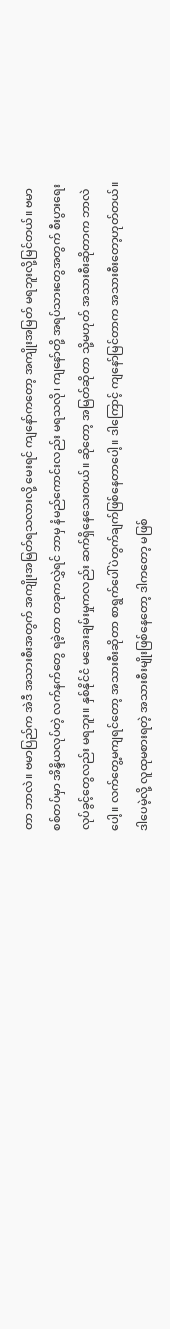တာ ဘာလဲ။ ဗမာပြည်က အဲဒီ အသားစီးအတွက် အကျိုးအမြတ်ရသလားလို့ မေးရင် ကျနော်ကတော့ အကျိုးအမြတ် မရဘူးလို့မြင်တယ်။ ဗမာစစ်တပ်မှာ အိန္ဒိယလုပ်တဲ့ လက်နက်တွေ ရခဲ့တာ တခုကလွှဲရင် ဘာမှ နံမည်ကောင်းလည်း မရသလို၊ ကျနော်တို့ အရပ်သားတွေအတွက် စီးပွားရေးလုပ်ခွင့်တွေလည်း မရဘူး။ နှစ်နိုင်ငံ မအေးချမ်းမှုကလည်း ဆက်ရှိနေသေးတယ်။ ဆိုတော့ အမြတ်ဆိုတာ သို့မဟုတ် အသားစီးဆိုတာက ဘာလဲပေါ့။ လက်တွေ့မကျရင်တော့ အသားစီးဆိုတာ စာရွက်ပေါ်ပဲတွက်ချက်ဖြစ်နေတာပေါ့။ ဒါကြောင့် ကျနော်မြင်တာက အသားစီးတော့ဟုတ်တယ်။ ဒါပေမဲ့လို့ လူထုမစားရတဲ့ အသားစီးမျိုးဖြစ်နေတော့ ဒါကတော့ မဖြစ်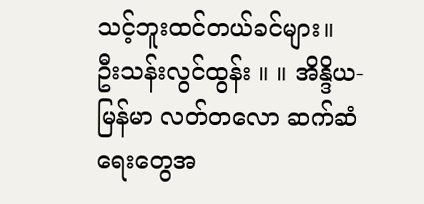သင့်ဘူးထင်တယ်ခင်များ။
ဦးသန်းလွင်ထွန်း ။ ။ အိန္ဒိယ-မြန်မာ လတ်တလော ဆက်ဆံရေးတွေအ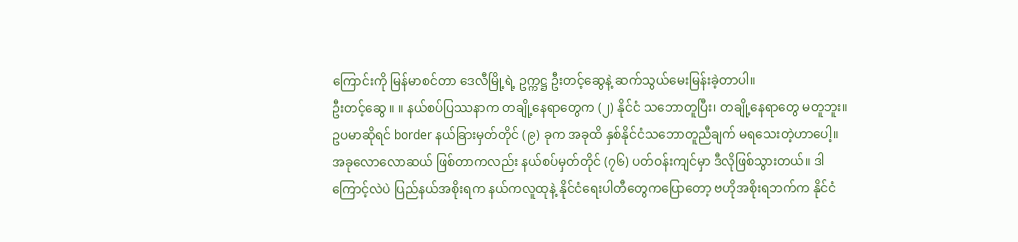ကြောင်းကို မြန်မာစင်တာ ဒေလီမြို့ရဲ့ ဥက္ကဋ္ဌ ဦးတင့်ဆွေနဲ့ ဆက်သွယ်မေးမြန်းခဲ့တာပါ။
ဦးတင့်ဆွေ ။ ။ နယ်စပ်ပြဿနာက တချို့နေရာတွေက (၂) နိုင်ငံ သဘောတူပြီး၊ တချို့နေရာတွေ မတူဘူး။ ဥပမာဆိုရင် border နယ်ခြားမှတ်တိုင် (၉) ခုက အခုထိ နှစ်နိုင်ငံသဘောတူညီချက် မရသေးတဲ့ဟာပေါ့။ အခုလောလောဆယ် ဖြစ်တာကလည်း နယ်စပ်မှတ်တိုင် (၇၆) ပတ်ဝန်းကျင်မှာ ဒီလိုဖြစ်သွားတယ်။ ဒါကြောင့်လဲပဲ ပြည်နယ်အစိုးရက နယ်ကလူထုနဲ့ နိုင်ငံရေးပါတီတွေကပြောတော့ ဗဟိုအစိုးရဘက်က နိုင်ငံ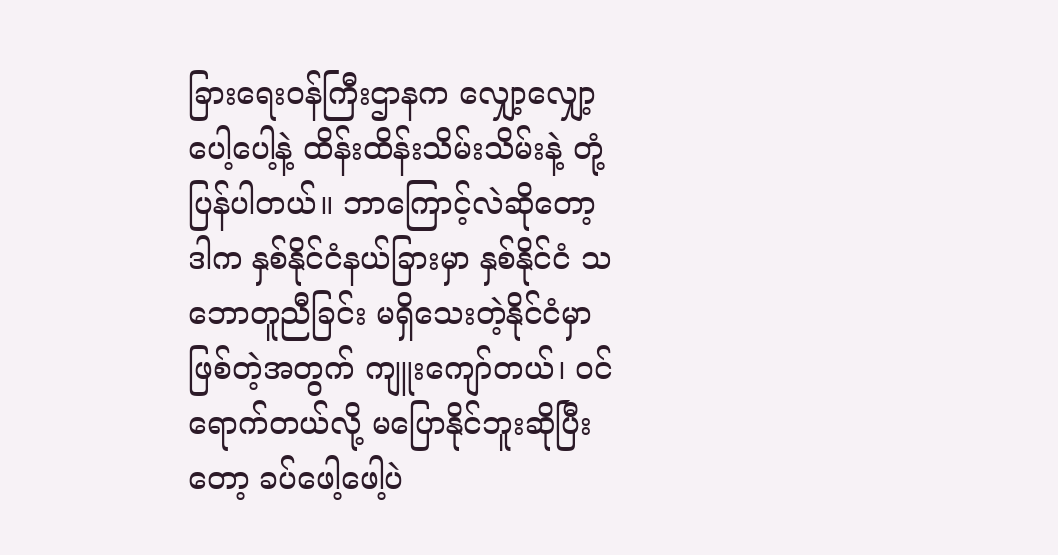ခြားရေးဝန်ကြီးဌာနက လျှော့လျှော့ပေါ့ပေါ့နဲ့ ထိန်းထိန်းသိမ်းသိမ်းနဲ့ တုံ့ပြန်ပါတယ်။ ဘာကြောင့်လဲဆိုတော့ ဒါက နှစ်နိုင်ငံနယ်ခြားမှာ နှစ်နိုင်ငံ သဘောတူညီခြင်း မရှိသေးတဲ့နိုင်ငံမှာ ဖြစ်တဲ့အတွက် ကျူးကျော်တယ်၊ ဝင်ရောက်တယ်လို့ မပြောနိုင်ဘူးဆိုပြီးတော့ ခပ်ဖေါ့ဖေါ့ပဲ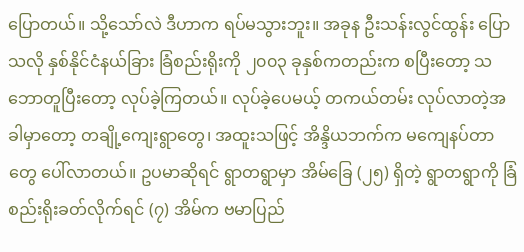ပြောတယ်။ သို့သော်လဲ ဒီဟာက ရပ်မသွားဘူး။ အခုန ဦးသန်းလွင်ထွန်း ပြောသလို နှစ်နိုင်ငံနယ်ခြား ခြံစည်းရိုးကို ၂၀၀၃ ခုနှစ်ကတည်းက စပြီးတော့ သဘောတူပြီးတော့ လုပ်ခဲ့ကြတယ်။ လုပ်ခဲ့ပေမယ့် တကယ်တမ်း လုပ်လာတဲ့အခါမှာတော့ တချို့ကျေးရွာတွေ၊ အထူးသဖြင့် အိန္ဒိယဘက်က မကျေနပ်တာတွေ ပေါ်လာတယ်။ ဥပမာဆိုရင် ရွာတရွာမှာ အိမ်ခြေ (၂၅) ရှိတဲ့ ရွာတရွာကို ခြံစည်းရိုးခတ်လိုက်ရင် (၇) အိမ်က ဗမာပြည်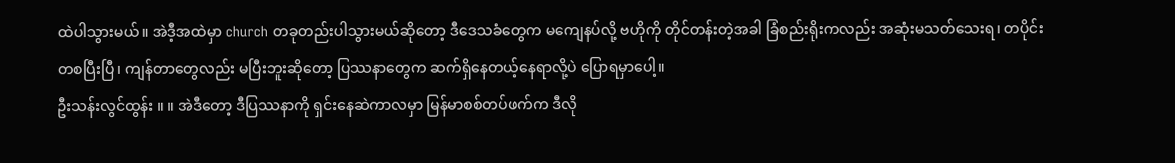ထဲပါသွားမယ်။ အဲဒီ့အထဲမှာ church တခုတည်းပါသွားမယ်ဆိုတော့ ဒီဒေသခံတွေက မကျေနပ်လို့ ဗဟိုကို တိုင်တန်းတဲ့အခါ ခြံစည်းရိုးကလည်း အဆုံးမသတ်သေးရ၊ တပိုင်းတစပြီးပြီ၊ ကျန်တာတွေလည်း မပြီးဘူးဆိုတော့ ပြဿနာတွေက ဆက်ရှိနေတယ့်နေရာလို့ပဲ ပြောရမှာပေါ့။
ဦးသန်းလွင်ထွန်း ။ ။ အဲဒီတော့ ဒီပြဿနာကို ရှင်းနေဆဲကာလမှာ မြန်မာစစ်တပ်ဖက်က ဒီလို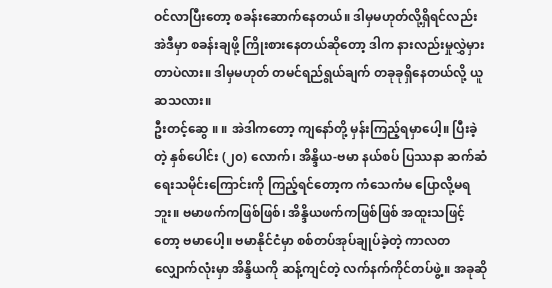ဝင်လာပြီးတော့ စခန်းဆောက်နေတယ်။ ဒါမှမဟုတ်လို့ရှိရင်လည်း အဲဒီမှာ စခန်းချဖို့ ကြိုးစားနေတယ်ဆိုတော့ ဒါက နားလည်းမှုလွှဲမှားတာပဲလား။ ဒါမှမဟုတ် တမင်ရည်ရွယ်ချက် တခုခုရှိနေတယ်လို့ ယူဆသလား။
ဦးတင့်ဆွေ ။ ။ အဲဒါကတော့ ကျနော်တို့ မှန်းကြည့်ရမှာပေါ့။ ပြီးခဲ့တဲ့ နှစ်ပေါင်း (၂၀) လောက်၊ အိန္ဒိယ-ဗမာ နယ်စပ် ပြဿနာ ဆက်ဆံရေးသမိုင်းကြောင်းကို ကြည့်ရင်တော့က ကံသေကံမ ပြောလို့မရဘူး။ ဗမာဖက်ကဖြစ်ဖြစ်၊ အိန္ဒိယဖက်ကဖြစ်ဖြစ် အထူးသဖြင့်တော့ ဗမာပေါ့။ ဗမာနိုင်ငံမှာ စစ်တပ်အုပ်ချုပ်ခဲ့တဲ့ ကာလတလျှောက်လုံးမှာ အိန္ဒိယကို ဆန့်ကျင်တဲ့ လက်နက်ကိုင်တပ်ဖွဲ့။ အခုဆို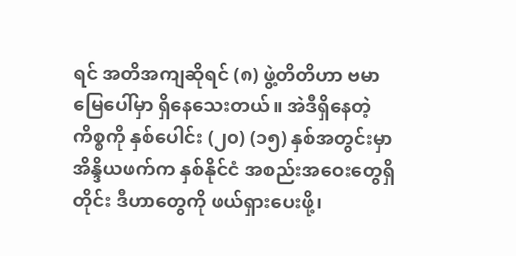ရင် အတိအကျဆိုရင် (၈) ဖွဲ့တိတိဟာ ဗမာမြေပေါ်မှာ ရှိနေသေးတယ်။ အဲဒီရှိနေတဲ့ကိစ္စကို နှစ်ပေါင်း (၂၀) (၁၅) နှစ်အတွင်းမှာ အိန္ဒိယဖက်က နှစ်နိုင်ငံ အစည်းအဝေးတွေရှိတိုင်း ဒီဟာတွေကို ဖယ်ရှားပေးဖို့၊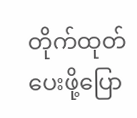တိုက်ထုတ်ပေးဖို့ပြော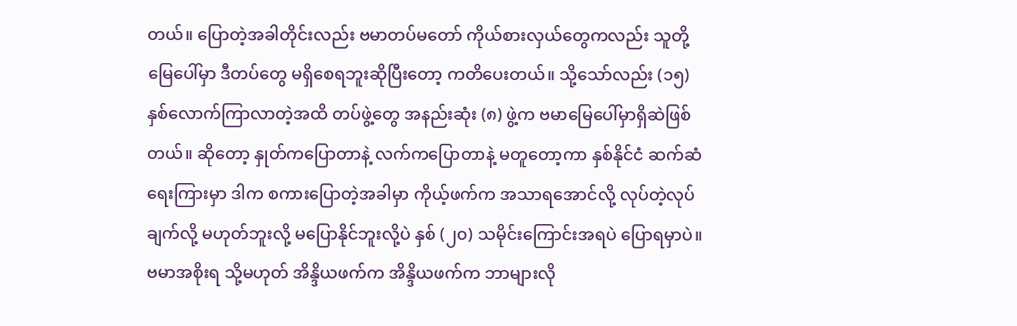တယ်။ ပြောတဲ့အခါတိုင်းလည်း ဗမာတပ်မတော် ကိုယ်စားလှယ်တွေကလည်း သူတို့မြေပေါ်မှာ ဒီတပ်တွေ မရှိစေရဘူးဆိုပြီးတော့ ကတိပေးတယ်။ သို့သော်လည်း (၁၅) နှစ်လောက်ကြာလာတဲ့အထိ တပ်ဖွဲ့တွေ အနည်းဆုံး (၈) ဖွဲ့က ဗမာမြေပေါ်မှာရှိဆဲဖြစ်တယ်။ ဆိုတော့ နှုတ်ကပြောတာနဲ့ လက်ကပြောတာနဲ့ မတူတော့ကာ နှစ်နိုင်ငံ ဆက်ဆံရေးကြားမှာ ဒါက စကားပြောတဲ့အခါမှာ ကိုယ့်ဖက်က အသာရအောင်လို့ လုပ်တဲ့လုပ်ချက်လို့ မဟုတ်ဘူးလို့ မပြောနိုင်ဘူးလို့ပဲ နှစ် (၂၀) သမိုင်းကြောင်းအရပဲ ပြောရမှာပဲ။ ဗမာအစိုးရ သို့မဟုတ် အိန္ဒိယဖက်က အိန္ဒိယဖက်က ဘာများလို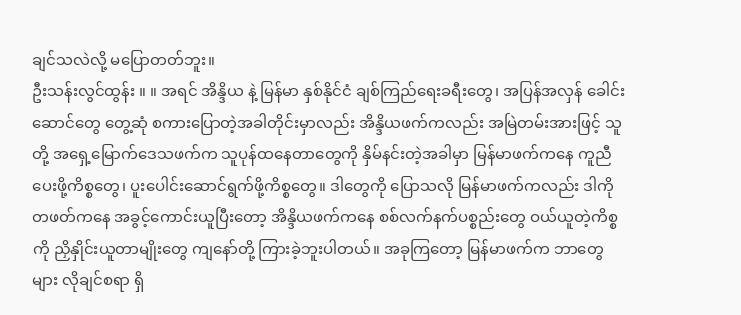ချင်သလဲလို့ မပြောတတ်ဘူး။
ဦးသန်းလွင်ထွန်း ။ ။ အရင် အိန္ဒိယ နဲ့ မြန်မာ နှစ်နိုင်ငံ ချစ်ကြည်ရေးခရီးတွေ၊ အပြန်အလှန် ခေါင်းဆောင်တွေ တွေ့ဆုံ စကားပြောတဲ့အခါတိုင်းမှာလည်း အိန္ဒိယဖက်ကလည်း အမြဲတမ်းအားဖြင့် သူတို့ အရှေ့မြောက်ဒေသဖက်က သူပုန်ထနေတာတွေကို နှိမ်နင်းတဲ့အခါမှာ မြန်မာဖက်ကနေ ကူညီပေးဖို့ကိစ္စတွေ၊ ပူးပေါင်းဆောင်ရွက်ဖို့ကိစ္စတွေ။ ဒါတွေကို ပြောသလို မြန်မာဖက်ကလည်း ဒါကို တဖတ်ကနေ အခွင့်ကောင်းယူပြီးတော့ အိန္ဒိယဖက်ကနေ စစ်လက်နက်ပစ္စည်းတွေ ဝယ်ယူတဲ့ကိစ္စကို ညှိနှိုင်းယူတာမျိုးတွေ ကျနော်တို့ ကြားခဲ့ဘူးပါတယ်။ အခုကြတော့ မြန်မာဖက်က ဘာတွေများ လိုချင်စရာ ရှိ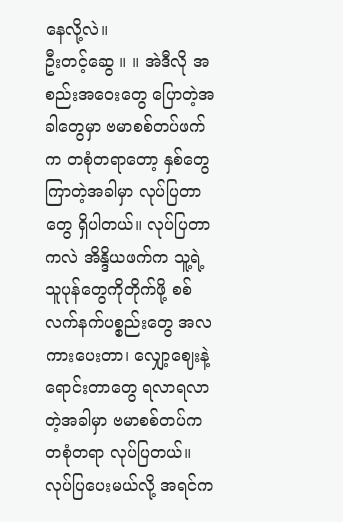နေလို့လဲ။
ဦးတင့်ဆွေ ။ ။ အဲဒီလို အစည်းအဝေးတွေ ပြောတဲ့အခါတွေမှာ ဗမာစစ်တပ်ဖက်က တစုံတရာတော့ နှစ်တွေကြာတဲ့အခါမှာ လုပ်ပြတာတွေ ရှိပါတယ်။ လုပ်ပြတာကလဲ အိန္ဒိယဖက်က သူ့ရဲ့ သူပုန်တွေကိုတိုက်ဖို့ စစ်လက်နက်ပစ္စည်းတွေ အလကားပေးတာ၊ လျှော့ဈေးနဲ့ ရောင်းတာတွေ ရလာရလာတဲ့အခါမှာ ဗမာစစ်တပ်က တစုံတရာ လုပ်ပြတယ်။ လုပ်ပြပေးမယ်လို့ အရင်က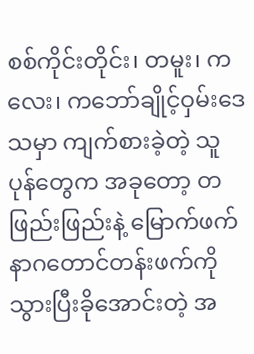စစ်ကိုင်းတိုင်း၊ တမူး၊ ကလေး၊ ကဘော်ချိုင့်ဝှမ်းဒေသမှာ ကျက်စားခဲ့တဲ့ သူပုန်တွေက အခုတော့ တဖြည်းဖြည်းနဲ့ မြောက်ဖက် နာဂတောင်တန်းဖက်ကို သွားပြီးခိုအောင်းတဲ့ အ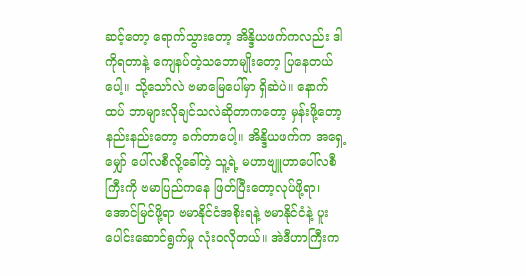ဆင့်တော့ ရောက်သွားတော့ အိန္ဒိယဖက်ကလည်း ဒါကိုရတာနဲ့ ကျေနပ်တဲ့သဘောမျိုးတော့ ပြနေတယ်ပေါ့။ သို့သော်လဲ ဗမာမြေပေါ်မှာ ရှိဆဲပဲ။ နောက်ထပ် ဘာများလိုချင်သလဲဆိုတာကတော့ မှန်းဖို့တော့ နည်းနည်းတော့ ခက်တာပေါ့။ အိန္ဒိယဖက်က အရှေ့မျှော် ပေါ်လစီလို့ခေါ်တဲ့ သူ့ရဲ့ မဟာဗျူဟာပေါ်လစီကြီးကို ဗမာပြည်ကနေ ဖြတ်ပြီးတော့လုပ်ဖို့ရာ၊ အောင်မြင်ဖို့ရာ ဗမာနိုင်ငံအစိုးရနဲ့ ဗမာနိုင်ငံနဲ့ ပူးပေါင်းဆောင်ရွက်မှု လုံးဝလိုတယ်။ အဲဒီဟာကြီးက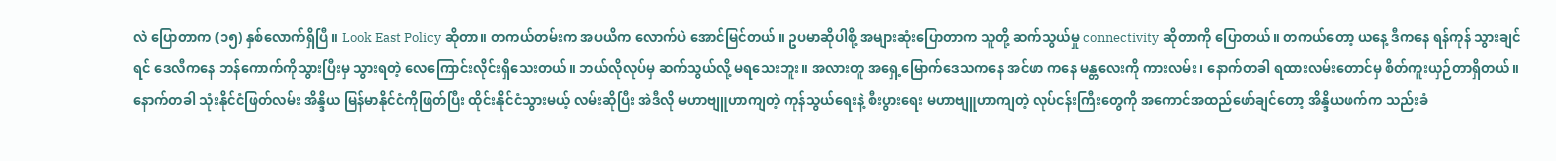လဲ ပြောတာက (၁၅) နှစ်လောက်ရှိပြီ။ Look East Policy ဆိုတာ။ တကယ်တမ်းက အပယိက လောက်ပဲ အောင်မြင်တယ်။ ဥပမာဆိုပါစို့ အများဆုံးပြောတာက သူတို့ ဆက်သွယ်မှု connectivity ဆိုတာကို ပြောတယ်။ တကယ်တော့ ယနေ့ ဒီကနေ ရန်ကုန် သွားချင်ရင် ဒေလီကနေ ဘန်ကောက်ကိုသွားပြီးမှ သွားရတဲ့ လေကြောင်းလိုင်းရှိသေးတယ်။ ဘယ်လိုလုပ်မှ ဆက်သွယ်လို့ မရသေးဘူး။ အလားတူ အရှေ့မြောက်ဒေသကနေ အင်ဖာ ကနေ မန္တလေးကို ကားလမ်း၊ နောက်တခါ ရထားလမ်းတောင်မှ စိတ်ကူးယှဉ်တာရှိတယ်။ နောက်တခါ သုံးနိုင်ငံဖြတ်လမ်း အိန္ဒိယ မြန်မာနိုင်ငံကိုဖြတ်ပြီး ထိုင်းနိုင်ငံသွားမယ့် လမ်းဆိုပြီး အဲဒီလို မဟာဗျူဟာကျတဲ့ ကုန်သွယ်ရေးနဲ့ စီးပွားရေး မဟာဗျူဟာကျတဲ့ လုပ်ငန်းကြီးတွေကို အကောင်အထည်ဖော်ချင်တော့ အိန္ဒိယဖက်က သည်းခံ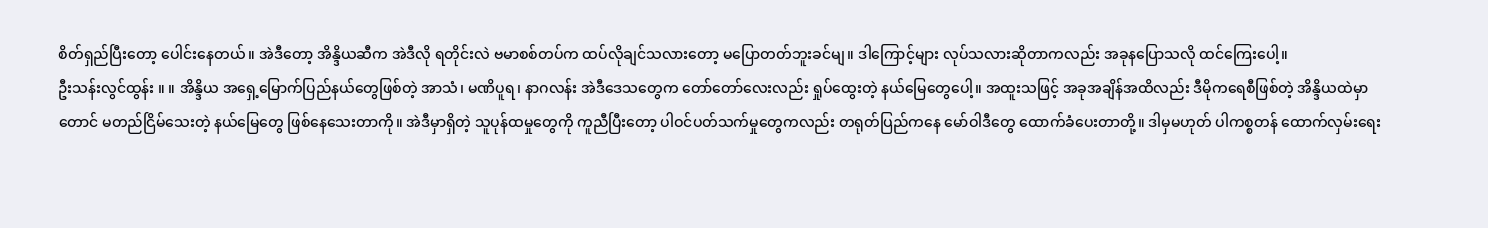စိတ်ရှည်ပြီးတော့ ပေါင်းနေတယ်။ အဲဒီတော့ အိန္ဒိယဆီက အဲဒီလို ရတိုင်းလဲ ဗမာစစ်တပ်က ထပ်လိုချင်သလားတော့ မပြောတတ်ဘူးခင်မျ။ ဒါကြောင့်များ လုပ်သလားဆိုတာကလည်း အခုနပြောသလို ထင်ကြေးပေါ့။
ဦးသန်းလွင်ထွန်း ။ ။ အိန္ဒိယ အရှေ့မြောက်ပြည်နယ်တွေဖြစ်တဲ့ အာသံ၊ မဏိပူရ၊ နာဂလန်း အဲဒီဒေသတွေက တော်တော်လေးလည်း ရှုပ်ထွေးတဲ့ နယ်မြေတွေပေါ့။ အထူးသဖြင့် အခုအချိန်အထိလည်း ဒီမိုကရေစီဖြစ်တဲ့ အိန္ဒိယထဲမှာတောင် မတည်ငြိမ်သေးတဲ့ နယ်မြေတွေ ဖြစ်နေသေးတာကို။ အဲဒီမှာရှိတဲ့ သူပုန်ထမှုတွေကို ကူညီပြီးတော့ ပါဝင်ပတ်သက်မှုတွေကလည်း တရုတ်ပြည်ကနေ မော်ဝါဒီတွေ ထောက်ခံပေးတာတို့။ ဒါမှမဟုတ် ပါကစ္စတန် ထောက်လှမ်းရေး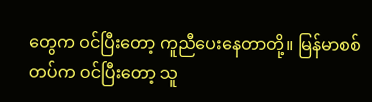တွေက ဝင်ပြီးတော့ ကူညီပေးနေတာတို့။ မြန်မာစစ်တပ်က ဝင်ပြီးတော့ သူ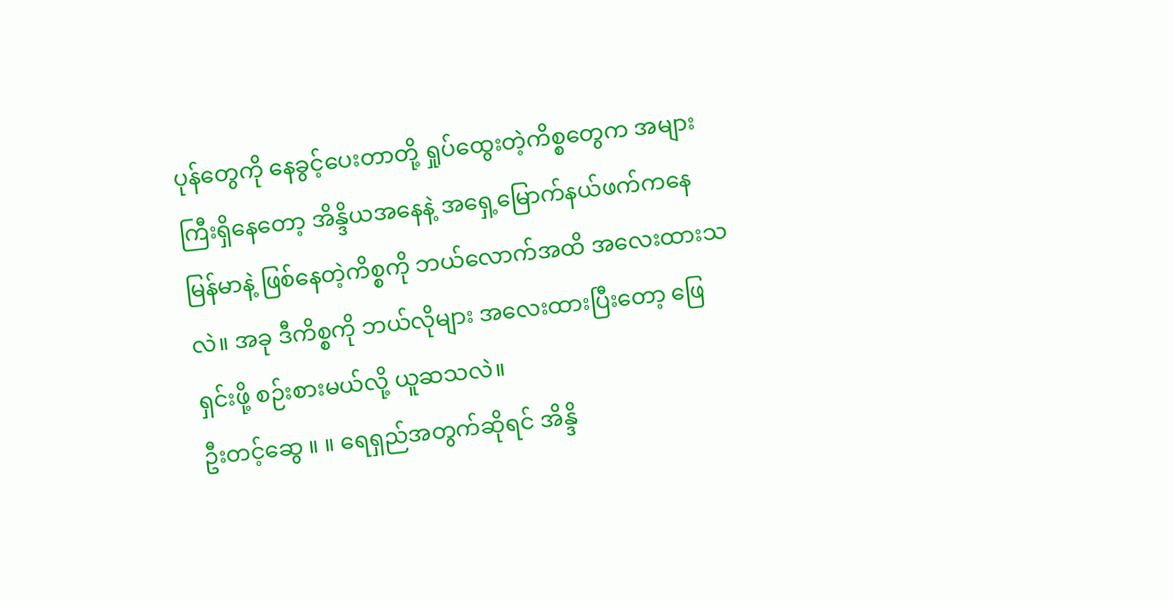ပုန်တွေကို နေခွင့်ပေးတာတို့ ရှုပ်ထွေးတဲ့ကိစ္စတွေက အများကြီးရှိနေတော့ အိန္ဒိယအနေနဲ့ အရှေ့မြောက်နယ်ဖက်ကနေ မြန်မာနဲ့ ဖြစ်နေတဲ့ကိစ္စကို ဘယ်လောက်အထိ အလေးထားသလဲ။ အခု ဒီကိစ္စကို ဘယ်လိုများ အလေးထားပြီးတော့ ဖြေရှင်းဖို့ စဉ်းစားမယ်လို့ ယူဆသလဲ။
ဦးတင့်ဆွေ ။ ။ ရေရှည်အတွက်ဆိုရင် အိန္ဒိ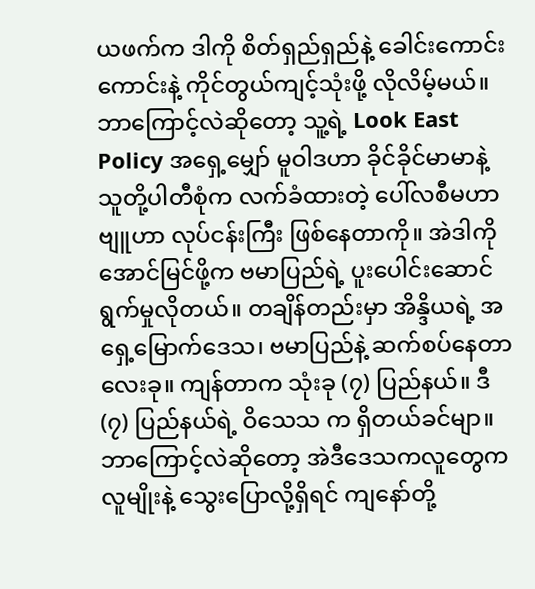ယဖက်က ဒါကို စိတ်ရှည်ရှည်နဲ့ ခေါင်းကောင်းကောင်းနဲ့ ကိုင်တွယ်ကျင့်သုံးဖို့ လိုလိမ့်မယ်။ ဘာကြောင့်လဲဆိုတော့ သူ့ရဲ့ Look East Policy အရှေ့မျှော် မူဝါဒဟာ ခိုင်ခိုင်မာမာနဲ့ သူတို့ပါတီစုံက လက်ခံထားတဲ့ ပေါ်လစီမဟာဗျူဟာ လုပ်ငန်းကြီး ဖြစ်နေတာကို။ အဲဒါကို အောင်မြင်ဖို့က ဗမာပြည်ရဲ့ ပူးပေါင်းဆောင်ရွက်မှုလိုတယ်။ တချိန်တည်းမှာ အိန္ဒိယရဲ့ အရှေ့မြောက်ဒေသ၊ ဗမာပြည်နဲ့ ဆက်စပ်နေတာ လေးခု။ ကျန်တာက သုံးခု (၇) ပြည်နယ်။ ဒီ (၇) ပြည်နယ်ရဲ့ ဝိသေသ က ရှိတယ်ခင်မျာ။ ဘာကြောင့်လဲဆိုတော့ အဲဒီဒေသကလူတွေက လူမျိုးနဲ့ သွေးပြောလို့ရှိရင် ကျနော်တို့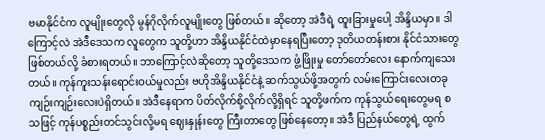ဗမာနိုင်ငံက လူမျိုးတွေလို မွန်ဂိုလိုက်လူမျိုးတွေ ဖြစ်တယ်။ ဆိုတော့ အဲဒီရဲ့ ထူးခြားမှုပေါ့ အိန္ဒိယမှာ။ ဒါကြောင့်လဲ အဲဒီဒေသက လူတွေက သူတို့ဟာ အိန္ဒိယနိုင်ငံထဲမှာနေရပြီးတော့ ဒုတိယတန်းစား နိုင်ငံသားတွေဖြစ်တယ်လို့ ခံစားရတယ်။ ဘာကြောင့်လဲဆိုတော့ သူတို့ဒေသက ဖွံ့ဖြိုးမှု တော်တော်လေး နောက်ကျသေးတယ်။ ကုန်ကူးသန်းရောင်းဝယ်မှုလည်း ဗဟိုအိန္ဒိယနိုင်ငံနဲ့ ဆက်သွယ်ဖို့အတွက် လမ်းကြောင်းလေးတခု ကျဉ်းကျဉ်းလေးပဲရှိတယ်။ အဲဒီနေရာက ပိတ်လိုက်စို့လိုက်လို့ရှိရင် သူတို့ဖက်က ကုန်သွယ်ရေးတွေမရ စသဖြင့် ကုန်ပစ္စည်းတင်သွင်းလို့မရ ဈေးနှုန်းတွေ ကြီးတာတွေ ဖြစ်နေတော့။ အဲဒီ ပြည်နယ်တွေရဲ့ ထွက်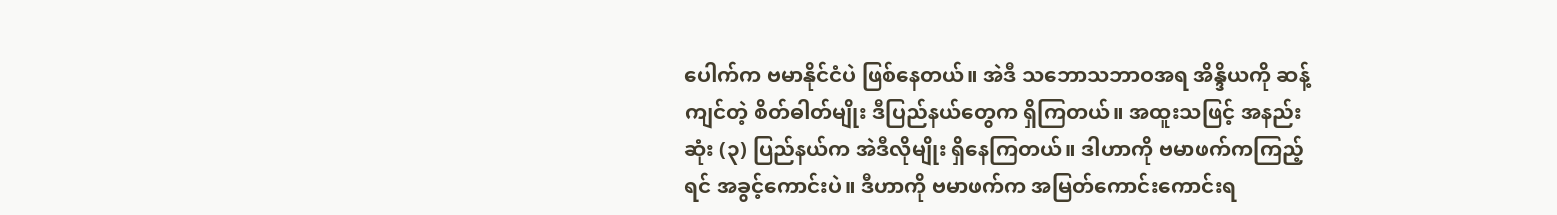ပေါက်က ဗမာနိုင်ငံပဲ ဖြစ်နေတယ်။ အဲဒီ သဘောသဘာဝအရ အိန္ဒိယကို ဆန့်ကျင်တဲ့ စိတ်ဓါတ်မျိုး ဒီပြည်နယ်တွေက ရှိကြတယ်။ အထူးသဖြင့် အနည်းဆုံး (၃) ပြည်နယ်က အဲဒီလိုမျိုး ရှိနေကြတယ်။ ဒါဟာကို ဗမာဖက်ကကြည့်ရင် အခွင့်ကောင်းပဲ။ ဒီဟာကို ဗမာဖက်က အမြတ်ကောင်းကောင်းရ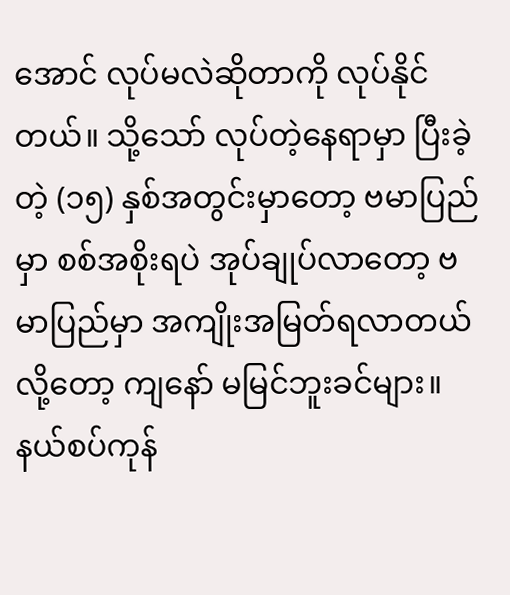အောင် လုပ်မလဲဆိုတာကို လုပ်နိုင်တယ်။ သို့သော် လုပ်တဲ့နေရာမှာ ပြီးခဲ့တဲ့ (၁၅) နှစ်အတွင်းမှာတော့ ဗမာပြည်မှာ စစ်အစိုးရပဲ အုပ်ချုပ်လာတော့ ဗမာပြည်မှာ အကျိုးအမြတ်ရလာတယ်လို့တော့ ကျနော် မမြင်ဘူးခင်များ။ နယ်စပ်ကုန်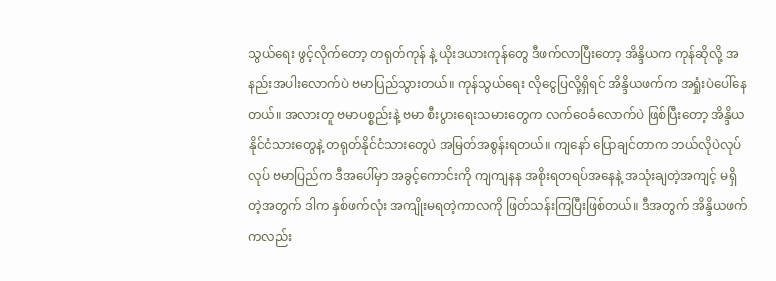သွယ်ရေး ဖွင့်လိုက်တော့ တရုတ်ကုန် နဲ့ ယိုးဒယားကုန်တွေ ဒီဖက်လာပြီးတော့ အိန္ဒိယက ကုန်ဆိုလို့ အနည်းအပါးလောက်ပဲ ဗမာပြည်သွားတယ်။ ကုန်သွယ်ရေး လိုငွေပြလို့ရှိရင် အိန္ဒိယဖက်က အရှုံးပဲပေါ်နေတယ်။ အလားတူ ဗမာပစ္စည်းနဲ့ ဗမာ စီးပွားရေးသမားတွေက လက်ဝေခံလောက်ပဲ ဖြစ်ပြီးတော့ အိန္ဒိယနိုင်ငံသားတွေနဲ့ တရုတ်နိုင်ငံသားတွေပဲ အမြတ်အစွန်းရတယ်။ ကျနော် ပြောချင်တာက ဘယ်လိုပဲလုပ်လုပ် ဗမာပြည်က ဒီအပေါ်မှာ အခွင့်ကောင်းကို ကျကျနန အစိုးရတရပ်အနေနဲ့ အသုံးချတဲ့အကျင့် မရှိတဲ့အတွက် ဒါက နှစ်ဖက်လုံး အကျိုးမရတဲ့ကာလကို ဖြတ်သန်းကြပြီးဖြစ်တယ်။ ဒီအတွက် အိန္ဒိယဖက်ကလည်း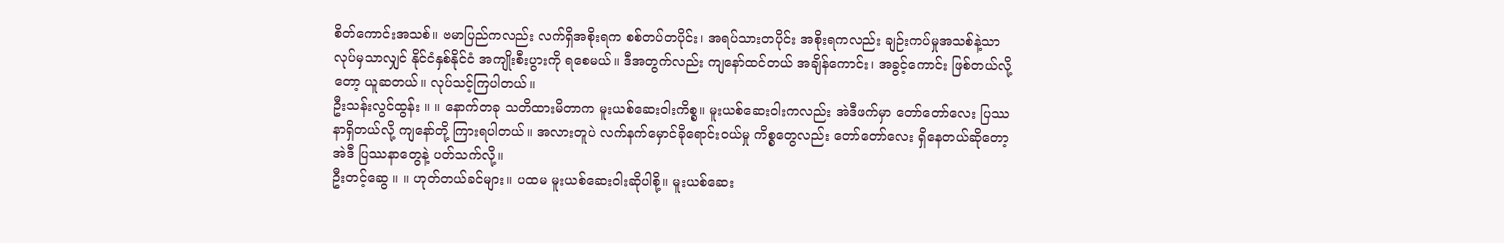စိတ်ကောင်းအသစ်။ ဗမာပြည်ကလည်း လက်ရှိအစိုးရက စစ်တပ်တပိုင်း၊ အရပ်သားတပိုင်း အစိုးရကလည်း ချဉ်းကပ်မှုအသစ်နဲ့သာ လုပ်မှသာလျှင် နိုင်ငံနှစ်နိုင်ငံ အကျိုးစီးပွားကို ရစေမယ်။ ဒီအတွက်လည်း ကျနော်ထင်တယ် အချိန်ကောင်း၊ အခွင့်ကောင်း ဖြစ်တယ်လို့တော့ ယူဆတယ်။ လုပ်သင့်ကြပါတယ်။
ဦးသန်းလွင်ထွန်း ။ ။ နောက်တခု သတိထားမိတာက မူးယစ်ဆေးဝါးကိစ္စ။ မူးယစ်ဆေးဝါးကလည်း အဲဒီဖက်မှာ တော်တော်လေး ပြဿနာရှိတယ်လို့ ကျနော်တို့ ကြားရပါတယ်။ အလားတူပဲ လက်နက်မှောင်ခိုရောင်းဝယ်မှု ကိစ္စတွေလည်း တော်တော်လေး ရှိနေတယ်ဆိုတော့ အဲဒီ ပြဿနာတွေနဲ့ ပတ်သက်လို့။
ဦးတင့်ဆွေ ။ ။ ဟုတ်တယ်ခင်များ။ ပထမ မူးယစ်ဆေးဝါးဆိုပါစို့။ မူးယစ်ဆေး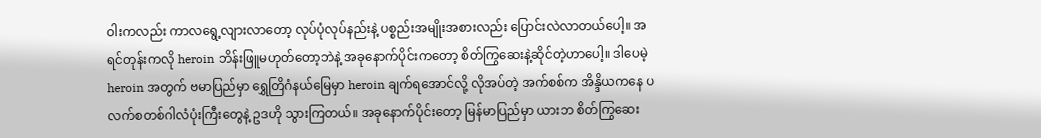ဝါးကလည်း ကာလရွေ့လျားလာတော့ လုပ်ပုံလုပ်နည်းနဲ့ ပစ္စည်းအမျိုးအစားလည်း ပြောင်းလဲလာတယ်ပေါ့။ အရင်တုန်းကလို heroin ဘိန်းဖြူမဟုတ်တော့ဘဲနဲ့ အခုနောက်ပိုင်းကတော့ စိတ်ကြွဆေးနဲ့ဆိုင်တဲ့ဟာပေါ့။ ဒါပေမဲ့ heroin အတွက် ဗမာပြည်မှာ ရွှေတြိဂံနယ်မြေမှာ heroin ချက်ရအောင်လို့ လိုအပ်တဲ့ အက်စစ်က အိန္ဒိယကနေ ပလက်စတစ်ဂါလံပုံးကြီးတွေနဲ့ ဥဒဟို သွားကြတယ်။ အခုနောက်ပိုင်းတော့ မြန်မာပြည်မှာ ယားဘ စိတ်ကြွဆေး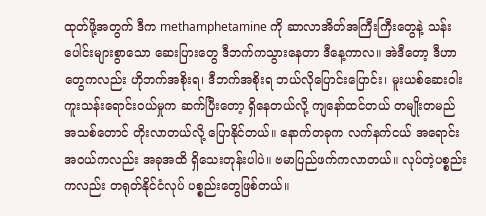ထုတ်ဖို့အတွက် ဒီက methamphetamine ကို ဆာလာအိတ်အကြီးကြီးတွေနဲ့ သန်းပေါင်းများစွာသော ဆေးပြားတွေ ဒီဘက်ကသွားနေတာ ဒီနေ့ကာလ။ အဲဒီတော့ ဒီဟာတွေကလည်း ဟိုဘက်အစိုးရ၊ ဒီဘက်အစိုးရ ဘယ်လိုပြောင်းပြောင်း၊ မူးယစ်ဆေးဝါး ကူးသန်းရောင်းဝယ်မှုက ဆက်ပြီးတော့ ရှိနေတယ်လို့ ကျနော်ထင်တယ် တမျိုးတမည် အသစ်တောင် တိုးလာတယ်လို့ ပြောနိုင်တယ်။ နောက်တခုက လက်နက်ငယ် အရောင်းအဝယ်ကလည်း အခုအထိ ရှိသေးတုန်းပါပဲ။ ဗမာပြည်ဖက်ကလာတယ်။ လုပ်တဲ့ပစ္စည်းကလည်း တရုတ်နိုင်ငံလုပ် ပစ္စည်းတွေဖြစ်တယ်။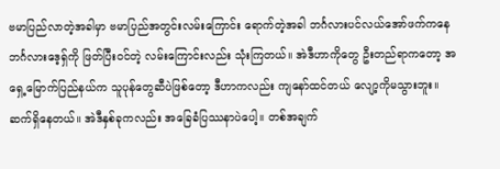ဗမာပြည်လာတဲ့အခါမှာ ဗမာပြည်အတွင်းလမ်းကြောင်း ရောက်တဲ့အခါ ဘင်္ဂလားပင်လယ်အော်ဖက်ကနေ ဘင်္ဂလားဒေ့ရှ်ကို ဖြတ်ပြီးဝင်တဲ့ လမ်းကြောင်းလည်း သုံးကြတယ်။ အဲဒီဟာကိုတွေ ဦးတည်ရာကတော့ အရှေ့မြောက်ပြည်နယ်က သူပုန်တွေဆီပဲဖြစ်တော့ ဒီဟာကလည်း ကျနော်ထင်တယ် လျော့ကိုမသွားဘူး။ ဆက်ရှိနေတယ်။ အဲဒီနှစ်ခုကလည်း အခြေခံပြဿနာပဲပေါ့။ တစ်အချက်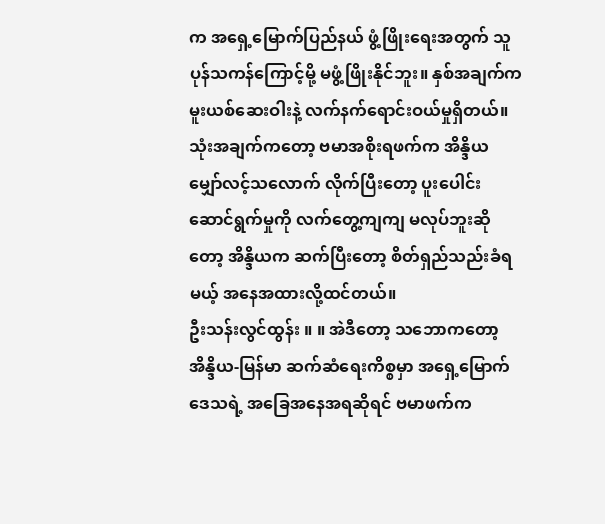က အရှေ့မြောက်ပြည်နယ် ဖွံ့ဖြိုးရေးအတွက် သူပုန်သကန်ကြောင့်မို့ မဖွံ့ဖြိုးနိုင်ဘူး။ နှစ်အချက်က မူးယစ်ဆေးဝါးနဲ့ လက်နက်ရောင်းဝယ်မှုရှိတယ်။ သုံးအချက်ကတော့ ဗမာအစိုးရဖက်က အိန္ဒိယ မျှော်လင့်သလောက် လိုက်ပြီးတော့ ပူးပေါင်းဆောင်ရွက်မှုကို လက်တွေ့ကျကျ မလုပ်ဘူးဆိုတော့ အိန္ဒိယက ဆက်ပြီးတော့ စိတ်ရှည်သည်းခံရမယ့် အနေအထားလို့ထင်တယ်။
ဦးသန်းလွင်ထွန်း ။ ။ အဲဒီတော့ သဘောကတော့ အိန္ဒိယ-မြန်မာ ဆက်ဆံရေးကိစ္စမှာ အရှေ့မြောက်ဒေသရဲ့ အခြေအနေအရဆိုရင် ဗမာဖက်က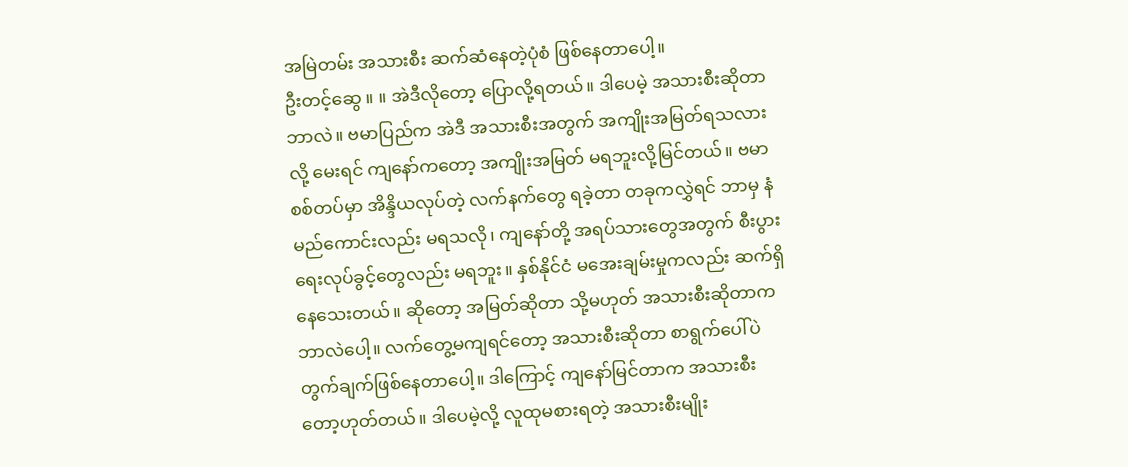အမြဲတမ်း အသားစီး ဆက်ဆံနေတဲ့ပုံစံ ဖြစ်နေတာပေါ့။
ဦးတင့်ဆွေ ။ ။ အဲဒီလိုတော့ ပြောလို့ရတယ်။ ဒါပေမဲ့ အသားစီးဆိုတာ ဘာလဲ။ ဗမာပြည်က အဲဒီ အသားစီးအတွက် အကျိုးအမြတ်ရသလားလို့ မေးရင် ကျနော်ကတော့ အကျိုးအမြတ် မရဘူးလို့မြင်တယ်။ ဗမာစစ်တပ်မှာ အိန္ဒိယလုပ်တဲ့ လက်နက်တွေ ရခဲ့တာ တခုကလွှဲရင် ဘာမှ နံမည်ကောင်းလည်း မရသလို၊ ကျနော်တို့ အရပ်သားတွေအတွက် စီးပွားရေးလုပ်ခွင့်တွေလည်း မရဘူး။ နှစ်နိုင်ငံ မအေးချမ်းမှုကလည်း ဆက်ရှိနေသေးတယ်။ ဆိုတော့ အမြတ်ဆိုတာ သို့မဟုတ် အသားစီးဆိုတာက ဘာလဲပေါ့။ လက်တွေ့မကျရင်တော့ အသားစီးဆိုတာ စာရွက်ပေါ်ပဲတွက်ချက်ဖြစ်နေတာပေါ့။ ဒါကြောင့် ကျနော်မြင်တာက အသားစီးတော့ဟုတ်တယ်။ ဒါပေမဲ့လို့ လူထုမစားရတဲ့ အသားစီးမျိုး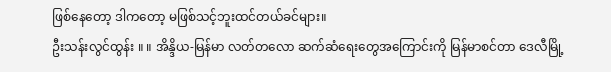ဖြစ်နေတော့ ဒါကတော့ မဖြစ်သင့်ဘူးထင်တယ်ခင်များ။
ဦးသန်းလွင်ထွန်း ။ ။ အိန္ဒိယ-မြန်မာ လတ်တလော ဆက်ဆံရေးတွေအကြောင်းကို မြန်မာစင်တာ ဒေလီမြို့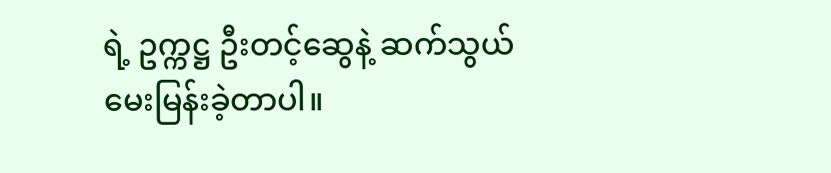ရဲ့ ဥက္ကဋ္ဌ ဦးတင့်ဆွေနဲ့ ဆက်သွယ်မေးမြန်းခဲ့တာပါ။